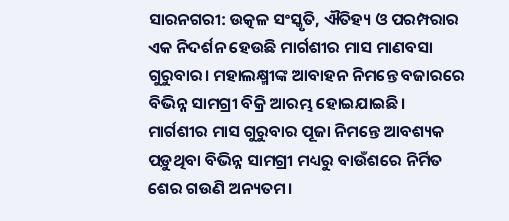ସାରନଗରୀ: ଉତ୍କଳ ସଂସ୍କୃତି, ଐତିହ୍ୟ ଓ ପରମ୍ପରାର ଏକ ନିଦର୍ଶନ ହେଉଛି ମାର୍ଗଶୀର ମାସ ମାଣବସା ଗୁରୁବାର। ମହାଲକ୍ଷ୍ମୀଙ୍କ ଆବାହନ ନିମନ୍ତେ ବଜାରରେ ବିଭିନ୍ନ ସାମଗ୍ରୀ ବିକ୍ରି ଆରମ୍ଭ ହୋଇଯାଇଛି। ମାର୍ଗଶୀର ମାସ ଗୁରୁବାର ପୂଜା ନିମନ୍ତେ ଆବଶ୍ୟକ ପଡ଼ୁଥିବା ବିଭିନ୍ନ ସାମଗ୍ରୀ ମଧ୍ୟରୁ ବାଉଁଶରେ ନିର୍ମିତ ଶେର ଗଉଣି ଅନ୍ୟତମ।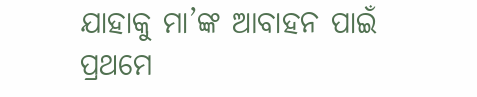ଯାହାକୁ ମା’ଙ୍କ ଆବାହନ ପାଇଁ ପ୍ରଥମେ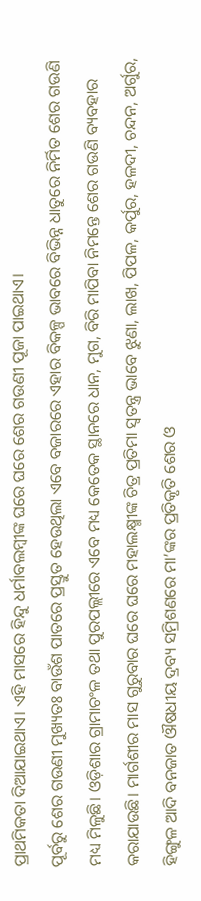ପ୍ରାଥମିକତା ଦିଆଯାଇଥାଏ। ଏହି ମାସରେ ହିନ୍ଦୁ ଧର୍ମାବଲମ୍ବୀଙ୍କ ଘରେ ଘରେ ଶେର ଗଉଣୀ ପୂଜା ପାଇଥାଏ।
ପୂର୍ବରୁ ଶେର ଗଉଣୀ ମୁଖ୍ୟତଃ ବାଉଁଶ ପାତରେ ପ୍ରସ୍ତୁତ ହେଉଥିଲା ଏବେ ବଜାରରେ ଏହାର ବିକଳ୍ପ ଭାବରେ ବିଭିନ୍ନ ଧାତୁରେ ନିର୍ମିତ ଶେର ଗଉଣି ମଧ୍ୟ ମିଳୁଛି। ଓଡ଼ିଶାର ଗ୍ରାମାଚଂଳ ତଥା ପୁରପଲ୍ଲୀରେ ଏବେ ମଧ୍ୟ କେତେକ ସ୍ଥାନରେ ଧାନ, ମୁଗ, ବିରି ମାପିବା ନିମନ୍ତେ ଶେର ଗଉଣି ବ୍ୟବହାର କରାଯାଉଛି। ମାର୍ଗଶୀର ମାସ ଗୁରୁବାର ଘରେ ଘରେ ମହାଲକ୍ଷ୍ମୀଙ୍କ ଚିତ୍ର ପ୍ରତିମା ସ୍ୱତନ୍ତ୍ର ଭାବେ ଝୁଣା, ଲାଖ, ପିପଳ, କର୍ପୁର, ହଳଦୀ, ଚନ୍ଦନ, ଅର୍ଗୁର, ହିଙ୍ଗୁଳ ଆଦି ବନଜାତ ଔଷଧୀୟ ଦ୍ରବ୍ୟ ସମ୍ରିଶଣରେ ମା’ଙ୍କର ପ୍ରତିକୃତି ଶେର ଓ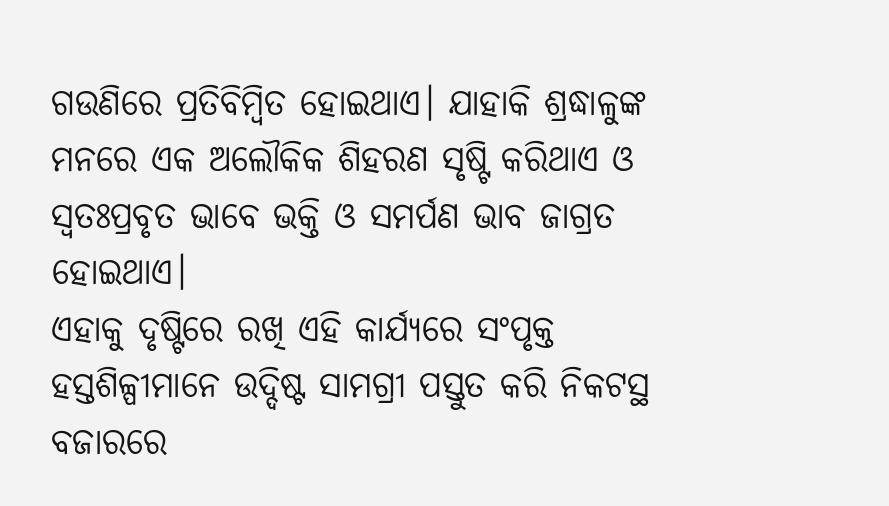ଗଉଣିରେ ପ୍ରତିବିମ୍ବିତ ହୋଇଥାଏ। ଯାହାକି ଶ୍ରଦ୍ଧାଳୁଙ୍କ ମନରେ ଏକ ଅଲୌକିକ ଶିହରଣ ସୃଷ୍ଟି କରିଥାଏ ଓ ସ୍ୱତଃପ୍ରବୃତ ଭାବେ ଭକ୍ତି ଓ ସମର୍ପଣ ଭାବ ଜାଗ୍ରତ ହୋଇଥାଏ।
ଏହାକୁ ଦୃଷ୍ଟିରେ ରଖି ଏହି କାର୍ଯ୍ୟରେ ସଂପୃକ୍ତ ହସ୍ତଶିଳ୍ପୀମାନେ ଉଦ୍ଦିଷ୍ଟ ସାମଗ୍ରୀ ପସ୍ତୁତ କରି ନିକଟସ୍ଥ ବଜାରରେ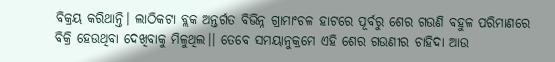ବିକ୍ରୟ କରିଥାନ୍ତି। ଲାଠିକଟା ବ୍ଲକ ଅନ୍ତର୍ଗତ ବିଭିନ୍ନ ଗ୍ରାମାଂଚଳ ହାଟରେ ପୂର୍ବରୁ ଶେର ଗଉଣି ବହୁଳ ପରିମାଣରେ ବିକ୍ରି ହେଉଥିବା ଦେଖିବାକୁ ମିଳୁଥିଲ।। ତେବେ ସମୟାନୁକ୍ରମେ ଏହି ଶେର ଗଉଣୀର ଚାହିଦା ଆଉ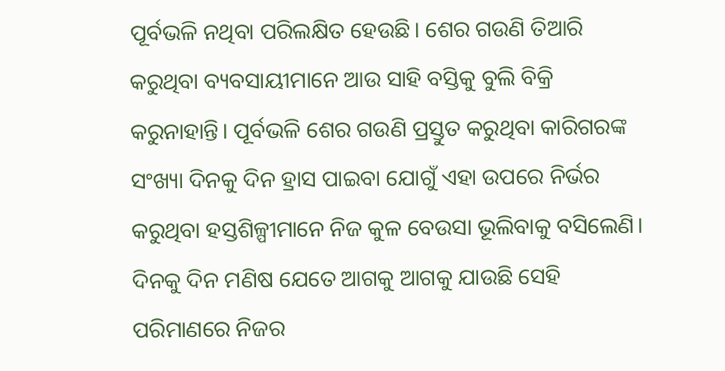ପୂର୍ବଭଳି ନଥିବା ପରିଲକ୍ଷିତ ହେଉଛି। ଶେର ଗଉଣି ତିଆରି କରୁଥିବା ବ୍ୟବସାୟୀମାନେ ଆଉ ସାହି ବସ୍ତିକୁ ବୁଲି ବିକ୍ରି କରୁନାହାନ୍ତି। ପୂର୍ବଭଳି ଶେର ଗଉଣି ପ୍ରସ୍ତୁତ କରୁଥିବା କାରିଗରଙ୍କ ସଂଖ୍ୟା ଦିନକୁ ଦିନ ହ୍ରାସ ପାଇବା ଯୋଗୁଁ ଏହା ଉପରେ ନିର୍ଭର କରୁଥିବା ହସ୍ତଶିଳ୍ପୀମାନେ ନିଜ କୁଳ ବେଉସା ଭୂଲିବାକୁ ବସିଲେଣି। ଦିନକୁ ଦିନ ମଣିଷ ଯେତେ ଆଗକୁ ଆଗକୁ ଯାଉଛି ସେହି ପରିମାଣରେ ନିଜର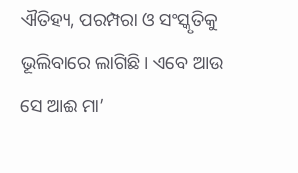ଐତିହ୍ୟ, ପରମ୍ପରା ଓ ସଂସ୍କୃତିକୁ ଭୂଲିବାରେ ଲାଗିଛି। ଏବେ ଆଉ ସେ ଆଈ ମା’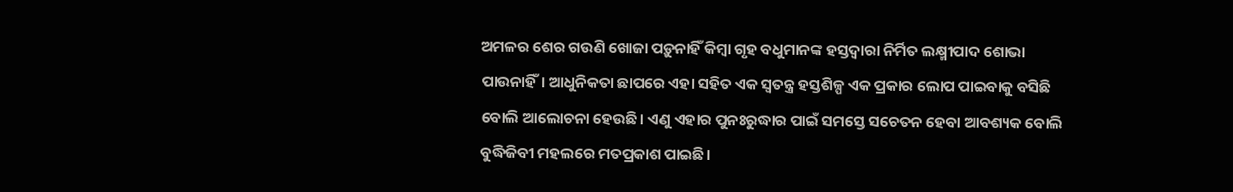ଅମଳର ଶେର ଗଉଣି ଖୋଜା ପଡ଼ୁନାହିଁ କିମ୍ବା ଗୃହ ବଧୁମାନଙ୍କ ହସ୍ତଦ୍ୱାରା ନିର୍ମିତ ଲକ୍ଷ୍ମୀପାଦ ଶୋଭା ପାଉନାହିଁ। ଆଧୁନିକତା ଛାପରେ ଏହା ସହିତ ଏକ ସ୍ୱତନ୍ତ୍ର ହସ୍ତଶିଳ୍ପ ଏକ ପ୍ରକାର ଲୋପ ପାଇବାକୁ ବସିଛି ବୋଲି ଆଲୋଚନା ହେଉଛି। ଏଣୁ ଏହାର ପୁନଃରୁଦ୍ଧାର ପାଇଁ ସମସ୍ତେ ସଚେତନ ହେବା ଆବଶ୍ୟକ ବୋଲି ବୁଦ୍ଧିଜିବୀ ମହଲରେ ମତପ୍ରକାଶ ପାଇଛି।